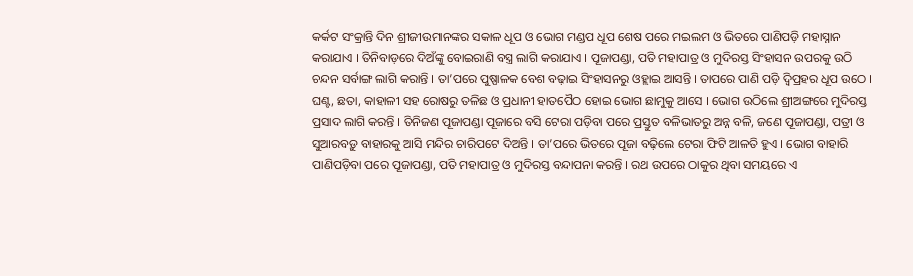କର୍କଟ ସଂକ୍ରାନ୍ତି ଦିନ ଶ୍ରୀଜୀଉମାନଙ୍କର ସକାଳ ଧୂପ ଓ ଭୋଗ ମଣ୍ଡପ ଧୂପ ଶେଷ ପରେ ମଇଲମ ଓ ଭିତରେ ପାଣିପଡ଼ି ମହାସ୍ନାନ କରାଯାଏ । ତିନିବାଡ଼ରେ ଦିଅଁଙ୍କୁ ବୋଇରାଣି ବସ୍ତ୍ର ଲାଗି କରାଯାଏ । ପୂଜାପଣ୍ଡା, ପତି ମହାପାତ୍ର ଓ ମୁଦିରସ୍ତ ସିଂହାସନ ଉପରକୁ ଉଠି ଚନ୍ଦନ ସର୍ବାଙ୍ଗ ଲାଗି କରାନ୍ତି । ତା’ପରେ ପୁଷ୍ପାଳକ ବେଶ ବଢ଼ାଇ ସିଂହାସନରୁ ଓହ୍ଲାଇ ଆସନ୍ତି । ତାପରେ ପାଣି ପଡ଼ି ଦ୍ୱିପ୍ରହର ଧୂପ ଉଠେ । ଘଣ୍ଟ, ଛତା, କାହାଳୀ ସହ ରୋଷରୁ ତଳିଛ ଓ ପ୍ରଧାନୀ ହାତପୈଠ ହୋଇ ଭୋଗ ଛାମୁକୁ ଆସେ । ଭୋଗ ଉଠିଲେ ଶ୍ରୀଅଙ୍ଗରେ ମୁଦିରସ୍ତ ପ୍ରସାଦ ଲାଗି କରନ୍ତି । ତିନିଜଣ ପୂଜାପଣ୍ଡା ପୂଜାରେ ବସି ଟେରା ପଡ଼ିବା ପରେ ପ୍ରସ୍ତୁତ ବଳିଭାତରୁ ଅନ୍ନ ବଳି, ଜଣେ ପୂଜାପଣ୍ଡା, ପତ୍ରୀ ଓ ସୁଆରବଡ଼ୁ ବାହାରକୁ ଆସି ମନ୍ଦିର ଚାରିପଟେ ଦିଅନ୍ତି । ତା’ପରେ ଭିତରେ ପୂଜା ବଢ଼ିଲେ ଟେରା ଫିଟି ଆଳତି ହୁଏ । ଭୋଗ ବାହାରି ପାଣିପଡ଼ିବା ପରେ ପୂଜାପଣ୍ଡା, ପତି ମହାପାତ୍ର ଓ ମୁଦିରସ୍ତ ବନ୍ଦାପନା କରନ୍ତି । ରଥ ଉପରେ ଠାକୁର ଥିବା ସମୟରେ ଏ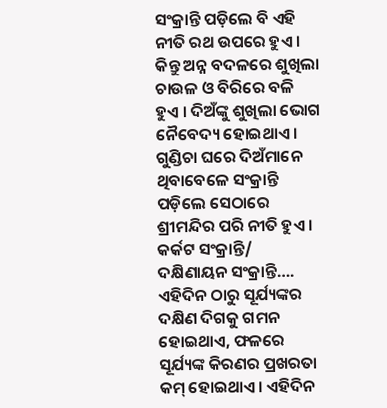ସଂକ୍ରାନ୍ତି ପଡ଼ିଲେ ବି ଏହି ନୀତି ରଥ ଉପରେ ହୁଏ । କିନ୍ତୁ ଅନ୍ନ ବଦଳରେ ଶୁଖିଲା ଚାଉଳ ଓ ବିରିରେ ବଳି ହୁଏ । ଦିଅଁଙ୍କୁ ଶୁଖିଲା ଭୋଗ ନୈବେଦ୍ୟ ହୋଇଥାଏ । ଗୁଣ୍ଡିଚା ଘରେ ଦିଅଁମାନେ ଥିବାବେଳେ ସଂକ୍ରାନ୍ତି ପଡ଼ିଲେ ସେଠାରେ ଶ୍ରୀମନ୍ଦିର ପରି ନୀତି ହୁଏ ।
କର୍କଟ ସଂକ୍ରାନ୍ତି/ ଦକ୍ଷିଣାୟନ ସଂକ୍ରାନ୍ତି….
ଏହିଦିନ ଠାରୁ ସୂର୍ଯ୍ୟଙ୍କର ଦକ୍ଷିଣ ଦିଗକୁ ଗମନ ହୋଇଥାଏ, ଫଳରେ ସୂର୍ଯ୍ୟଙ୍କ କିରଣର ପ୍ରଖରତା କମ୍ ହୋଇଥାଏ। ଏହିଦିନ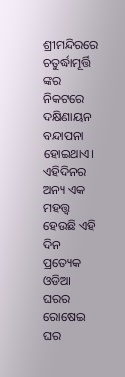ଶ୍ରୀମନ୍ଦିରରେ ଚତୁର୍ଦ୍ଧାମୂର୍ତ୍ତି ଙ୍କର ନିକଟରେ ଦକ୍ଷିଣାୟନ ବନ୍ଦାପନା ହୋଇଥାଏ। ଏହିଦିନର ଅନ୍ୟ ଏକ ମହତ୍ତ୍ଵ ହେଉଛି ଏହି ଦିନ ପ୍ରତ୍ୟେକ ଓଡିଆ ଘରର ରୋଷେଇ ଘର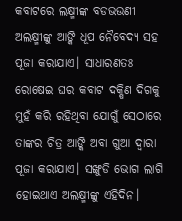କବାଟରେ ଲକ୍ଷ୍ମୀଙ୍କ ବଡଭଉଣୀ ଅଲକ୍ଷ୍ମୀଙ୍କୁ ଆଙ୍କି ଧୂପ ନୈବେଦ୍ୟ ସହ ପୂଜା କରାଯାଏ। ସାଧାରଣତଃ ରୋଷେଇ ଘର କବାଟ ଦକ୍ଷିଣ ଦିଗକୁ ମୁହଁ କରି ରହିଥିବା ଯୋଗୁଁ ସେଠାରେ ତାଙ୍କର ଚିତ୍ର ଆଙ୍କି ଅବା ଗୁଆ ଦ୍ଵାରା ପୂଜା କରାଯାଏ। ସଙ୍ଖୁଡି ଭୋଗ ଲାଗି ହୋଇଥାଏ ଅଲକ୍ଷ୍ମୀଙ୍କୁ ଏହିଦିନ।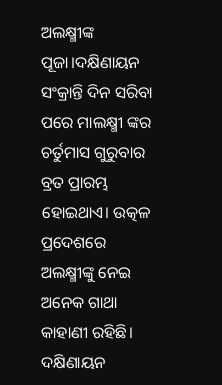ଅଲକ୍ଷ୍ମୀଙ୍କ ପୂଜା।ଦକ୍ଷିଣାୟନ ସଂକ୍ରାନ୍ତି ଦିନ ସରିବା ପରେ ମାଲକ୍ଷ୍ମୀ ଙ୍କର ଚର୍ତୁମାସ ଗୁରୁବାର ବ୍ରତ ପ୍ରାରମ୍ଭ ହୋଇଥାଏ। ଉତ୍କଳ ପ୍ରଦେଶରେ ଅଲକ୍ଷ୍ମୀଙ୍କୁ ନେଇ ଅନେକ ଗାଥା କାହାଣୀ ରହିଛି। ଦକ୍ଷିଣାୟନ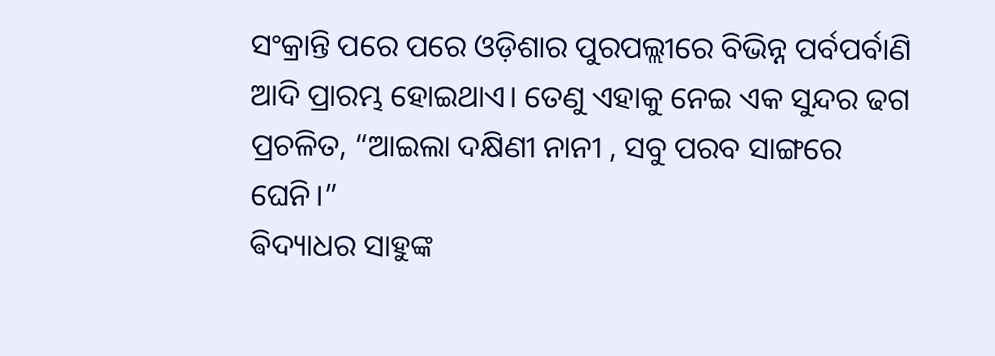ସଂକ୍ରାନ୍ତି ପରେ ପରେ ଓଡ଼ିଶାର ପୁରପଲ୍ଲୀରେ ବିଭିନ୍ନ ପର୍ବପର୍ବାଣି ଆଦି ପ୍ରାରମ୍ଭ ହୋଇଥାଏ। ତେଣୁ ଏହାକୁ ନେଇ ଏକ ସୁନ୍ଦର ଢଗ ପ୍ରଚଳିତ, “ଆଇଲା ଦକ୍ଷିଣୀ ନାନୀ , ସବୁ ପରବ ସାଙ୍ଗରେ ଘେନି।”
ଵିଦ୍ୟାଧର ସାହୁଙ୍କ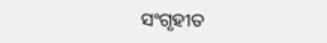ସଂଗୃହୀତ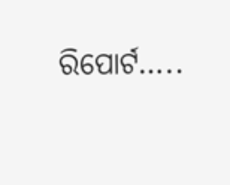ରିପୋର୍ଟ…..